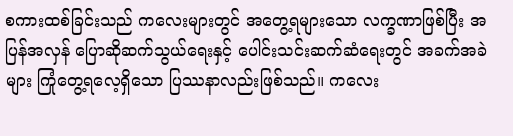စကားထစ်ခြင်းသည် ကလေးများတွင် အတွေ့ရများသော လက္ခဏာဖြစ်ပြီး အပြန်အလှန် ပြောဆိုဆက်သွယ်ရေးနှင့် ပေါင်းသင်းဆက်ဆံရေးတွင် အခက်အခဲများ ကြုံတွေ့ရလေ့ရှိသော ပြဿနာလည်းဖြစ်သည်။ ကလေး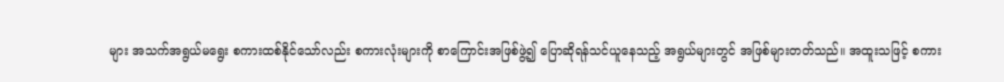များ အသက်အရွယ်မရွေး စကားထစ်နိုင်သော်လည်း စကားလုံးများကို စာကြောင်းအဖြစ်ဖွဲ့၍ ပြောဆိုရန်သင်ယူနေသည့် အရွယ်များတွင် အဖြစ်များတတ်သည်။ အထူးသဖြင့် စကား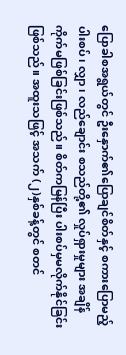ပြောခါစအရွယ်တွင် ဦးနှောက်၏ပြောချင်စိတ်နှင့် စကားပြောမည့် ပါးစပ်၊ လျှာ၊ လည်ချောင်း စသည်တို့၏ လှုပ်ရှားမှုများ အချိန်ကိုက်မဖြစ်ခြင်းဖြစ်သည်။ စိတ်ကမြန်ပြီး ပါးစပ်မှမလိုက်နိုင်ခြင်းဖြစ်သည်။ အထူးသဖြင့် အသက် (၂)နှစ်ခန့်တွင် စတင်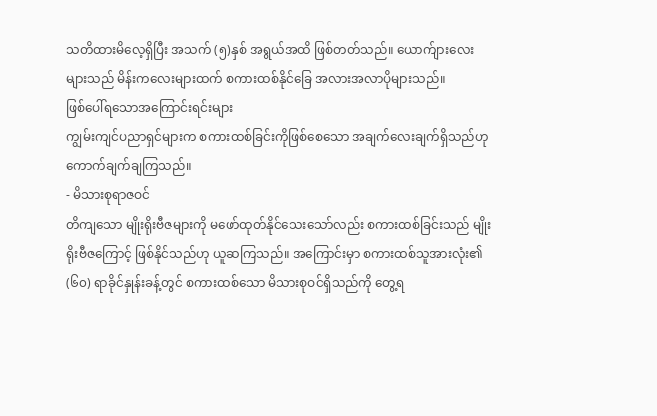သတိထားမိလေ့ရှိပြီး အသက် (၅)နှစ် အရွယ်အထိ ဖြစ်တတ်သည်။ ယောက်ျားလေးများသည် မိန်းကလေးများထက် စကားထစ်နိုင်ခြေ အလားအလာပိုများသည်။
ဖြစ်ပေါ်ရသောအကြောင်းရင်းများ
ကျွမ်းကျင်ပညာရှင်များက စကားထစ်ခြင်းကိုဖြစ်စေသော အချက်လေးချက်ရှိသည်ဟု ကောက်ချက်ချကြသည်။
- မိသားစုရာဇဝင်
တိကျသော မျိုးရိုးဗီဇများကို မဖော်ထုတ်နိုင်သေးသော်လည်း စကားထစ်ခြင်းသည် မျိုးရိုးဗီဇကြောင့် ဖြစ်နိုင်သည်ဟု ယူဆကြသည်။ အကြောင်းမှာ စကားထစ်သူအားလုံး၏ (၆၀) ရာခိုင်နှုန်းခန့်တွင် စကားထစ်သော မိသားစုဝင်ရှိသည်ကို တွေ့ရ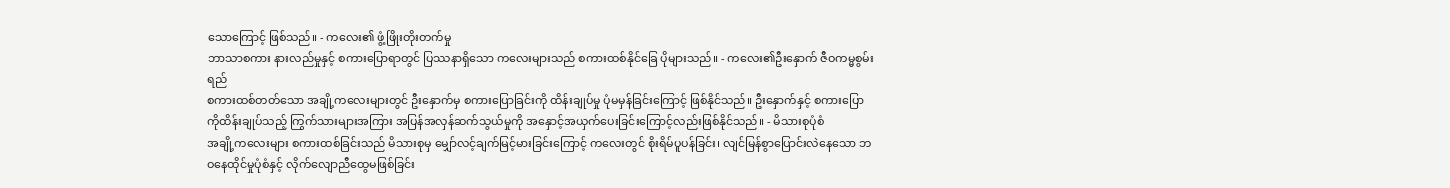သောကြောင့် ဖြစ်သည်။ - ကလေး၏ ဖွံ့ဖြိုးတိုးတက်မှု
ဘာသာစကား နားလည်မှုနှင့် စကားပြောရာတွင် ပြဿနာရှိသော ကလေးများသည် စကားထစ်နိုင်ခြေ ပိုများသည်။ - ကလေး၏ဦးနှောက် ဇီဝကမ္မစွမ်းရည်
စကားထစ်တတ်သော အချို့ကလေးများတွင် ဦးနှောက်မှ စကားပြောခြင်းကို ထိန်းချုပ်မှု ပုံမမှန်ခြင်းကြောင့် ဖြစ်နိုင်သည်။ ဦးနှောက်နှင့် စကားပြောကိုထိန်းချုပ်သည့် ကြွက်သားများအကြား အပြန်အလှန်ဆက်သွယ်မှုကို အနှောင့်အယှက်ပေးခြင်းကြောင့်လည်းဖြစ်နိုင်သည်။ - မိသားစုပုံစံ
အချို့ကလေးများ စကားထစ်ခြင်းသည် မိသားစုမှ မျှော်လင့်ချက်မြင့်မားခြင်းကြောင့် ကလေးတွင် စိုးရိမ်ပူပန်ခြင်း၊ လျင်မြန်စွာပြောင်းလဲနေသော ဘဝနေထိုင်မှုပုံစံနှင့် လိုက်လျောညီထွေမဖြစ်ခြင်း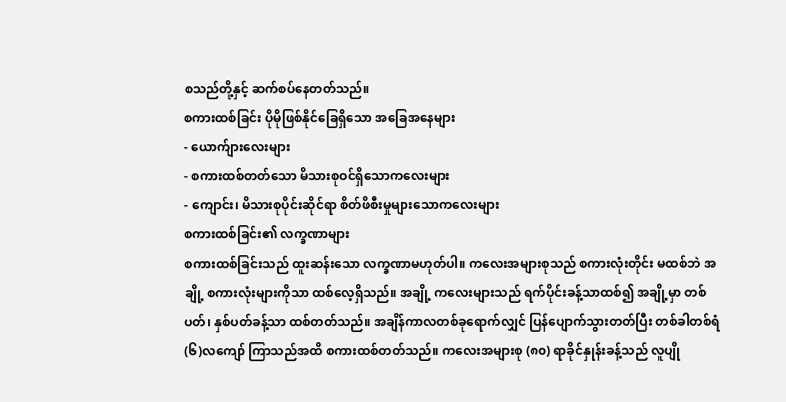စသည်တို့နှင့် ဆက်စပ်နေတတ်သည်။
စကားထစ်ခြင်း ပိုမိုဖြစ်နိုင်ခြေရှိသော အခြေအနေများ
- ယောက်ျားလေးများ
- စကားထစ်တတ်သော မိသားစုဝင်ရှိသောကလေးများ
- ကျောင်း၊ မိသားစုပိုင်းဆိုင်ရာ စိတ်ဖိစီးမှုများသောကလေးများ
စကားထစ်ခြင်း၏ လက္ခဏာများ
စကားထစ်ခြင်းသည် ထူးဆန်းသော လက္ခဏာမဟုတ်ပါ။ ကလေးအများစုသည် စကားလုံးတိုင်း မထစ်ဘဲ အချို့ စကားလုံးများကိုသာ ထစ်လေ့ရှိသည်။ အချို့ ကလေးများသည် ရက်ပိုင်းခန့်သာထစ်၍ အချို့မှာ တစ်ပတ်၊ နှစ်ပတ်ခန့်သာ ထစ်တတ်သည်။ အချိန်ကာလတစ်ခုရောက်လျှင် ပြန်ပျောက်သွားတတ်ပြီး တစ်ခါတစ်ရံ (၆)လကျော် ကြာသည်အထိ စကားထစ်တတ်သည်။ ကလေးအများစု (၈၀) ရာခိုင်နှုန်းခန့်သည် လူပျို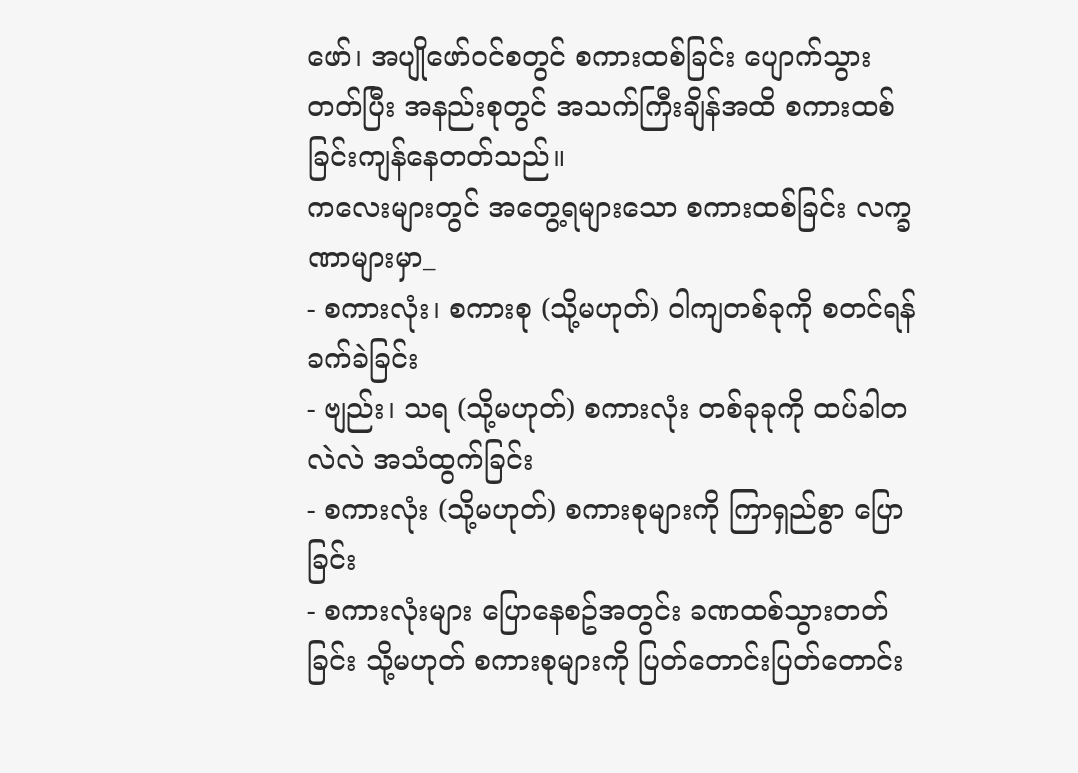ဖော်၊ အပျိုဖော်ဝင်စတွင် စကားထစ်ခြင်း ပျောက်သွားတတ်ပြီး အနည်းစုတွင် အသက်ကြီးချိန်အထိ စကားထစ်ခြင်းကျန်နေတတ်သည်။
ကလေးများတွင် အတွေ့ရများသော စကားထစ်ခြင်း လက္ခဏာများမှာ_
- စကားလုံး၊ စကားစု (သို့မဟုတ်) ဝါကျတစ်ခုကို စတင်ရန် ခက်ခဲခြင်း
- ဗျည်း၊ သရ (သို့မဟုတ်) စကားလုံး တစ်ခုခုကို ထပ်ခါတလဲလဲ အသံထွက်ခြင်း
- စကားလုံး (သို့မဟုတ်) စကားစုများကို ကြာရှည်စွာ ပြောခြင်း
- စကားလုံးများ ပြောနေစဥ်အတွင်း ခဏထစ်သွားတတ်ခြင်း သို့မဟုတ် စကားစုများကို ပြတ်တောင်းပြတ်တောင်း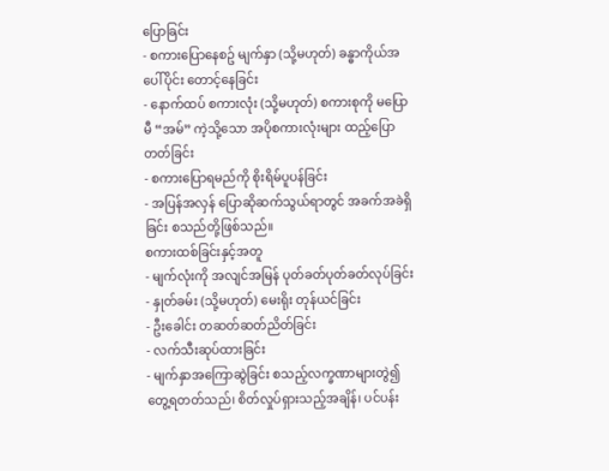ပြောခြင်း
- စကားပြောနေစဥ် မျက်နှာ (သို့မဟုတ်) ခန္ဓာကိုယ်အပေါ်ပိုင်း တောင့်နေခြင်း
- နောက်ထပ် စကားလုံး (သို့မဟုတ်) စကားစုကို မပြောမီ “အမ်” ကဲ့သို့သော အပိုစကားလုံးများ ထည့်ပြောတတ်ခြင်း
- စကားပြောရမည်ကို စိုးရိမ်ပူပန်ခြင်း
- အပြန်အလှန် ပြောဆိုဆက်သွယ်ရာတွင် အခက်အခဲရှိခြင်း စသည်တို့ဖြစ်သည်။
စကားထစ်ခြင်းနှင့်အတူ
- မျက်လုံးကို အလျင်အမြန် ပုတ်ခတ်ပုတ်ခတ်လုပ်ခြင်း
- နှုတ်ခမ်း (သို့မဟုတ်) မေးရိုး တုန်ယင်ခြင်း
- ဦးခေါင်း တဆတ်ဆတ်ညိတ်ခြင်း
- လက်သီးဆုပ်ထားခြင်း
- မျက်နှာအကြောဆွဲခြင်း စသည့်လက္ခဏာများတွဲ၍ တွေ့ရတတ်သည်၊ စိတ်လှုပ်ရှားသည့်အချိန်၊ ပင်ပန်း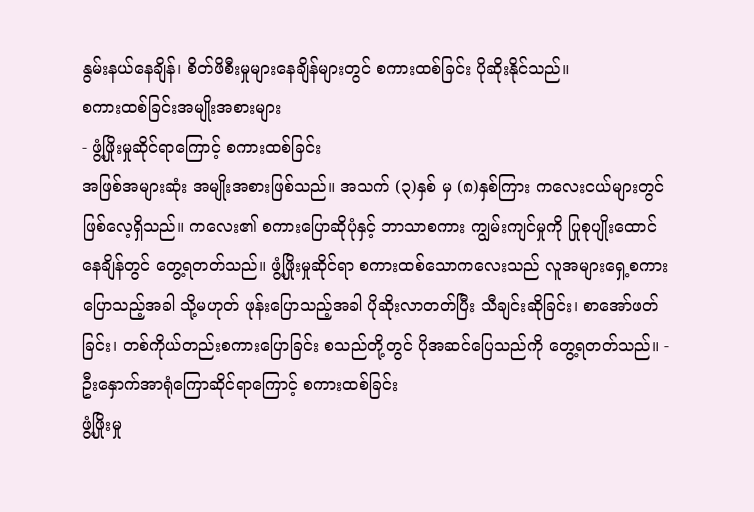နွမ်းနယ်နေချိန်၊ စိတ်ဖိစီးမှုများနေချိန်များတွင် စကားထစ်ခြင်း ပိုဆိုးနိုင်သည်။
စကားထစ်ခြင်းအမျိုးအစားများ
- ဖွံ့ဖြိုးမှုဆိုင်ရာကြောင့် စကားထစ်ခြင်း
အဖြစ်အများဆုံး အမျိုးအစားဖြစ်သည်။ အသက် (၃)နှစ် မှ (၈)နှစ်ကြား ကလေးငယ်များတွင် ဖြစ်လေ့ရှိသည်။ ကလေး၏ စကားပြောဆိုပုံနှင့် ဘာသာစကား ကျွမ်းကျင်မှုကို ပြုစုပျိုးထောင်နေချိန်တွင် တွေ့ရတတ်သည်။ ဖွံ့ဖြိုးမှုဆိုင်ရာ စကားထစ်သောကလေးသည် လူအများရှေ့စကားပြောသည့်အခါ သို့မဟုတ် ဖုန်းပြောသည့်အခါ ပိုဆိုးလာတတ်ပြီး သီချင်းဆိုခြင်း၊ စာအော်ဖတ်ခြင်း၊ တစ်ကိုယ်တည်းစကားပြောခြင်း စသည်တို့တွင် ပိုအဆင်ပြေသည်ကို တွေ့ရတတ်သည်။ - ဦးနှောက်အာရုံကြောဆိုင်ရာကြောင့် စကားထစ်ခြင်း
ဖွံ့ဖြိုးမှု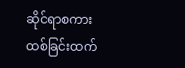ဆိုင်ရာစကားထစ်ခြင်းထက်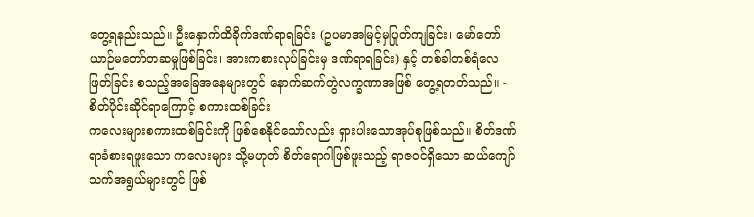တွေ့ရနည်းသည်။ ဦးနှောက်ထိခိုက်ဒဏ်ရာရခြင်း (ဥပမာအမြင့်မှပြုတ်ကျခြင်း၊ မော်တော်ယာဉ်မတော်တဆမှုဖြစ်ခြင်း၊ အားကစားလုပ်ခြင်းမှ ဒဏ်ရာရခြင်း) နှင့် တစ်ခါတစ်ရံလေဖြတ်ခြင်း စသည့်အခြေအနေများတွင် နောက်ဆက်တွဲလက္ခဏာအဖြစ် တွေ့ရတတ်သည်။ - စိတ်ပိုင်းဆိုင်ရာကြောင့် စကားထစ်ခြင်း
ကလေးများစကားထစ်ခြင်းကို ဖြစ်စေနိုင်သော်လည်း ရှားပါးသောအုပ်စုဖြစ်သည်။ စိတ်ဒဏ်ရာခံစားရဖူးသော ကလေးများ သို့မဟုတ် စိတ်ရောဂါဖြစ်ဖူးသည့် ရာဇဝင်ရှိသော ဆယ်ကျော်သက်အရွယ်များတွင် ဖြစ်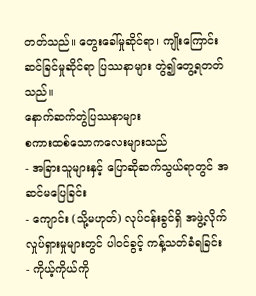တတ်သည်။ တွေးခေါ်မှုဆိုင်ရာ၊ ကျိုးကြောင်းဆင်ခြင်မှုဆိုင်ရာ ပြဿနာများ တွဲ၍တွေ့ရတတ်သည်။
နောက်ဆက်တွဲပြဿနာများ
စကားထစ်သောကလေးများသည်
- အခြားသူများနှင့် ပြောဆိုဆက်သွယ်ရာတွင် အဆင်မပြေခြင်း
- ကျောင်း (သို့မဟုတ်) လုပ်ငန်းခွင်ရှိ အဖွဲ့လိုက်လှုပ်ရှားမှုများတွင် ပါဝင်ခွင့် ကန့်သတ်ခံရခြင်း
- ကိုယ့်ကိုယ်ကို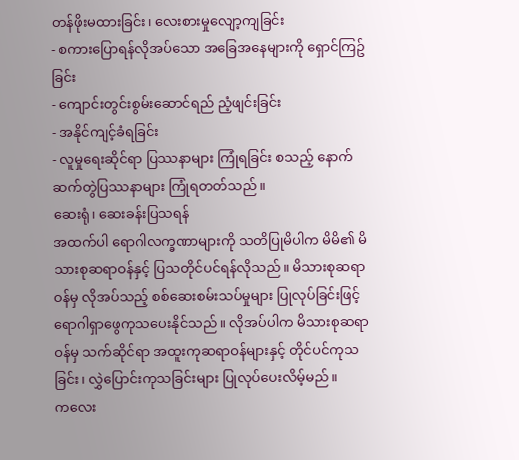တန်ဖိုးမထားခြင်း၊ လေးစားမှုလျော့ကျခြင်း
- စကားပြောရန်လိုအပ်သော အခြေအနေများကို ရှောင်ကြဥ်ခြင်း
- ကျောင်းတွင်းစွမ်းဆောင်ရည် ညံ့ဖျင်းခြင်း
- အနိုင်ကျင့်ခံရခြင်း
- လူမှုရေးဆိုင်ရာ ပြဿနာများ ကြုံရခြင်း စသည့် နောက်ဆက်တွဲပြဿနာများ ကြုံရတတ်သည်။
ဆေးရုံ၊ ဆေးခန်းပြသရန်
အထက်ပါ ရောဂါလက္ခဏာများကို သတိပြုမိပါက မိမိ၏ မိသားစုဆရာဝန်နှင့် ပြသတိုင်ပင်ရန်လိုသည်။ မိသားစုဆရာဝန်မှ လိုအပ်သည့် စစ်ဆေးစမ်းသပ်မှုများ ပြုလုပ်ခြင်းဖြင့် ရောဂါရှာဖွေကုသပေးနိုင်သည်။ လိုအပ်ပါက မိသားစုဆရာဝန်မှ သက်ဆိုင်ရာ အထူးကုဆရာဝန်များနှင့် တိုင်ပင်ကုသခြင်း၊ လွှဲပြောင်းကုသခြင်းများ ပြုလုပ်ပေးလိမ့်မည်။
ကလေး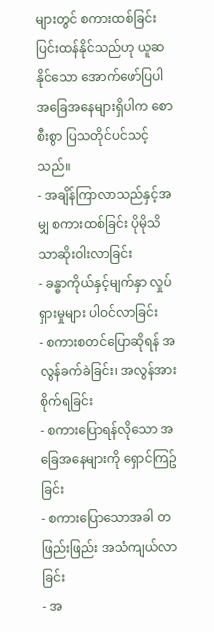များတွင် စကားထစ်ခြင်း ပြင်းထန်နိုင်သည်ဟု ယူဆနိုင်သော အောက်ဖော်ပြပါ အခြေအနေများရှိပါက စောစီးစွာ ပြသတိုင်ပင်သင့်သည်။
- အချိန်ကြာလာသည်နှင့်အမျှ စကားထစ်ခြင်း ပိုမိုသိသာဆိုးဝါးလာခြင်း
- ခန္ဓာကိုယ်နှင့်မျက်နှာ လှုပ်ရှားမှုများ ပါဝင်လာခြင်း
- စကားစတင်ပြောဆိုရန် အလွန်ခက်ခဲခြင်း၊ အလွန်အားစိုက်ရခြင်း
- စကားပြောရန်လိုသော အခြေအနေများကို ရှောင်ကြဥ်ခြင်း
- စကားပြောသောအခါ တဖြည်းဖြည်း အသံကျယ်လာခြင်း
- အ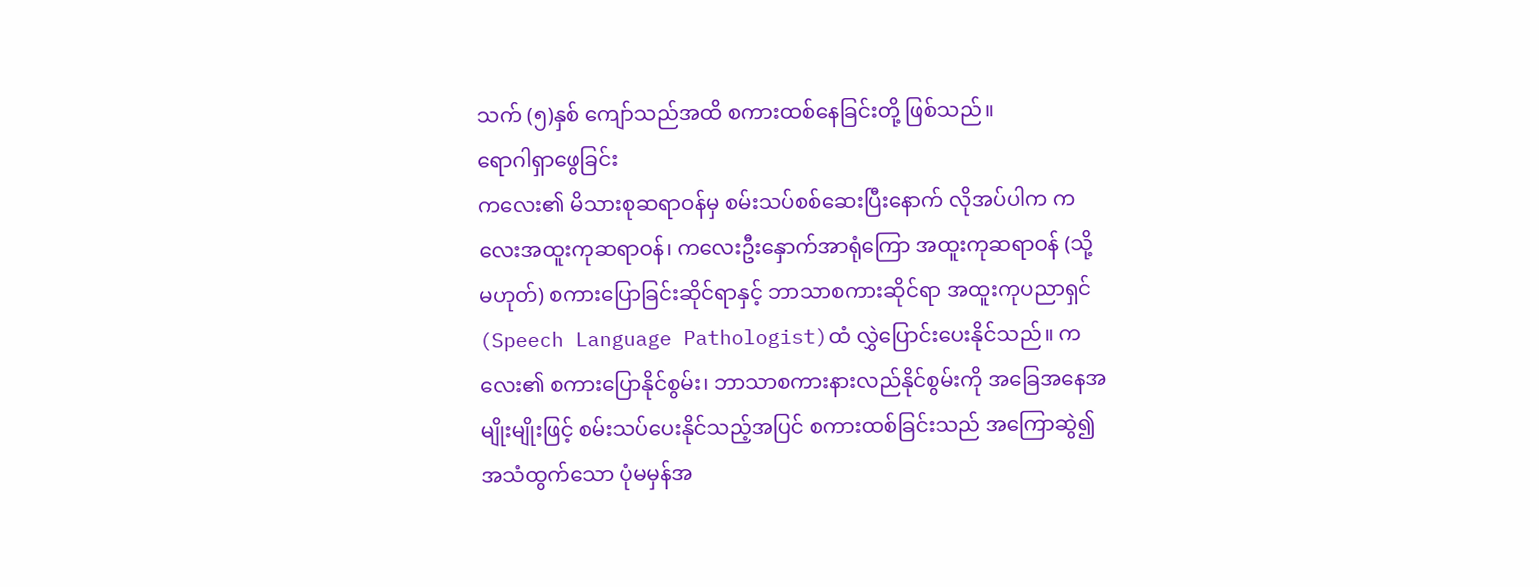သက် (၅)နှစ် ကျော်သည်အထိ စကားထစ်နေခြင်းတို့ ဖြစ်သည်။
ရောဂါရှာဖွေခြင်း
ကလေး၏ မိသားစုဆရာဝန်မှ စမ်းသပ်စစ်ဆေးပြီးနောက် လိုအပ်ပါက ကလေးအထူးကုဆရာဝန်၊ ကလေးဦးနှောက်အာရုံကြော အထူးကုဆရာဝန် (သို့မဟုတ်) စကားပြောခြင်းဆိုင်ရာနှင့် ဘာသာစကားဆိုင်ရာ အထူးကုပညာရှင် (Speech Language Pathologist)ထံ လွှဲပြောင်းပေးနိုင်သည်။ ကလေး၏ စကားပြောနိုင်စွမ်း၊ ဘာသာစကားနားလည်နိုင်စွမ်းကို အခြေအနေအမျိုးမျိုးဖြင့် စမ်းသပ်ပေးနိုင်သည့်အပြင် စကားထစ်ခြင်းသည် အကြောဆွဲ၍ အသံထွက်သော ပုံမမှန်အ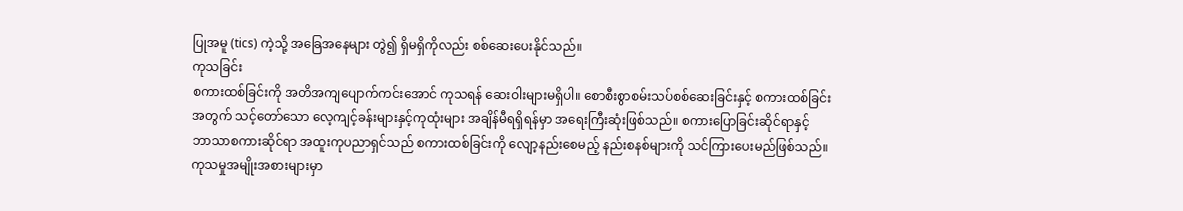ပြုအမူ (tics) ကဲ့သို့ အခြေအနေများ တွဲ၍ ရှိမရှိကိုလည်း စစ်ဆေးပေးနိုင်သည်။
ကုသခြင်း
စကားထစ်ခြင်းကို အတိအကျပျောက်ကင်းအောင် ကုသရန် ဆေးဝါးများမရှိပါ။ စောစီးစွာစမ်းသပ်စစ်ဆေးခြင်းနှင့် စကားထစ်ခြင်းအတွက် သင့်တော်သော လေ့ကျင့်ခန်းများနှင့်ကုထုံးများ အချိန်မီရရှိရန်မှာ အရေးကြီးဆုံးဖြစ်သည်။ စကားပြောခြင်းဆိုင်ရာနှင့် ဘာသာစကားဆိုင်ရာ အထူးကုပညာရှင်သည် စကားထစ်ခြင်းကို လျော့နည်းစေမည့် နည်းစနစ်များကို သင်ကြားပေးမည်ဖြစ်သည်။
ကုသမှုအမျိုးအစားများမှာ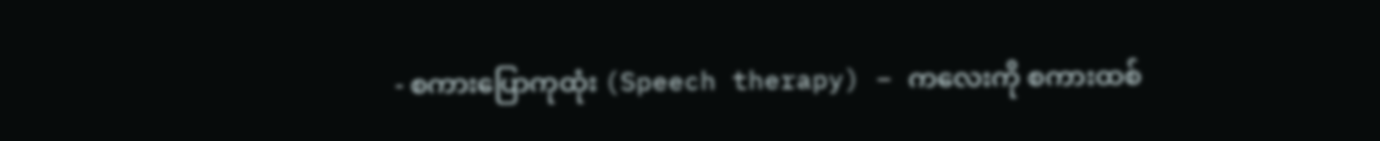- စကားပြောကုထုံး (Speech therapy) – ကလေးကို စကားထစ်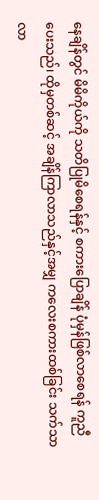နေချိန်တွင် မိမိကိုယ်ကို သတိပြုမိစေရန်နှင့် စကားပြောချိန် ပုံမှန်ဖြစ်လာစေရန် ကူညီပေးသည်၊ ထိုမှတစ်ဆင့် အချိန်ကြာလာသည်နှင့်အမျှ ကလေးစကားထစ်ခြင်း သက်သာလာ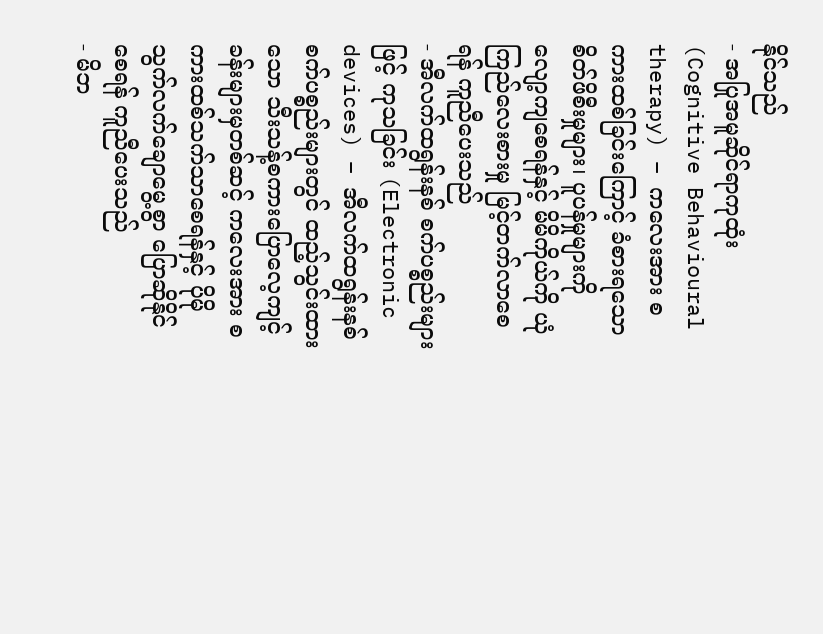နိုင်သည်
- အပြုအမူဆိုင်ရာကုထုံး (Cognitive Behavioural therapy) – ကလေးအား စကားထစ်ခြင်းကြောင့် ခံစားရသော စိတ်ဖိစီးမှုများ၊ ပူပန်မှုများကို လျော့ကျစေရန်နှင့် မိမိကိုယ်ကို ယုံကြည်လေးစားမှု မြင့်တက်လာစေရန် ကူညီပေးသည်
- အီလက်ထရွန်းနစ် စက်ပစ္စည်းများဖြင့် ကုသခြင်း (Electronic devices) – အီလက်ထရွန်းနစ် စက်ပစ္စည်းများတွင် ထည့်သွင်းထားသော သီးသန့်စကားပြောလေ့ကျင့်ခန်းများမှတစ်ဆင့် ကလေးအား စကားထစ်သက်သာစေရန်နှင့် ပိုမိုသွက်လက်ချောမွေ့စွာ ပြောဆိုနိုင်စေရန် ကူညီပေးသည်
- မိဘ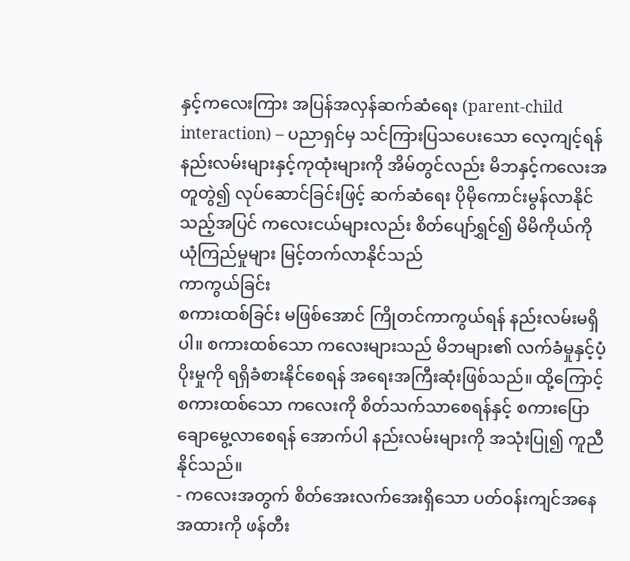နှင့်ကလေးကြား အပြန်အလှန်ဆက်ဆံရေး (parent-child interaction) – ပညာရှင်မှ သင်ကြားပြသပေးသော လေ့ကျင့်ရန် နည်းလမ်းများနှင့်ကုထုံးများကို အိမ်တွင်လည်း မိဘနှင့်ကလေးအတူတွဲ၍ လုပ်ဆောင်ခြင်းဖြင့် ဆက်ဆံရေး ပိုမိုကောင်းမွန်လာနိုင်သည့်အပြင် ကလေးငယ်များလည်း စိတ်ပျော်ရွှင်၍ မိမိကိုယ်ကို ယုံကြည်မှုများ မြင့်တက်လာနိုင်သည်
ကာကွယ်ခြင်း
စကားထစ်ခြင်း မဖြစ်အောင် ကြိုတင်ကာကွယ်ရန် နည်းလမ်းမရှိပါ။ စကားထစ်သော ကလေးများသည် မိဘများ၏ လက်ခံမှုနှင့်ပံ့ပိုးမှုကို ရရှိခံစားနိုင်စေရန် အရေးအကြီးဆုံးဖြစ်သည်။ ထို့ကြောင့် စကားထစ်သော ကလေးကို စိတ်သက်သာစေရန်နှင့် စကားပြောချောမွေ့လာစေရန် အောက်ပါ နည်းလမ်းများကို အသုံးပြု၍ ကူညီနိုင်သည်။
- ကလေးအတွက် စိတ်အေးလက်အေးရှိသော ပတ်ဝန်းကျင်အနေအထားကို ဖန်တီး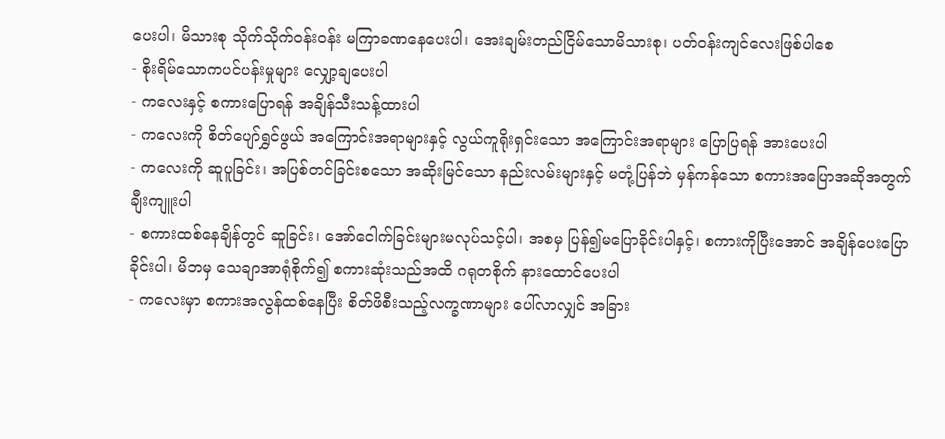ပေးပါ၊ မိသားစု သိုက်သိုက်ဝန်းဝန်း မကြာခဏနေပေးပါ၊ အေးချမ်းတည်ငြိမ်သောမိသားစု၊ ပတ်ဝန်းကျင်လေးဖြစ်ပါစေ
- စိုးရိမ်သောကပင်ပန်းမှုများ လျှော့ချပေးပါ
- ကလေးနှင့် စကားပြောရန် အချိန်သီးသန့်ထားပါ
- ကလေးကို စိတ်ပျော်ရွှင်ဖွယ် အကြောင်းအရာများနှင့် လွယ်ကူရိုးရှင်းသော အကြောင်းအရာများ ပြောပြရန် အားပေးပါ
- ကလေးကို ဆူပူခြင်း၊ အပြစ်တင်ခြင်းစသော အဆိုးမြင်သော နည်းလမ်းများနှင့် မတုံ့ပြန်ဘဲ မှန်ကန်သော စကားအပြောအဆိုအတွက် ချီးကျူးပါ
- စကားထစ်နေချိန်တွင် ဆူခြင်း၊ အော်ငေါက်ခြင်းများမလုပ်သင့်ပါ၊ အစမှ ပြန်၍မပြောခိုင်းပါနှင့်၊ စကားကိုပြီးအောင် အချိန်ပေးပြောခိုင်းပါ၊ မိဘမှ သေချာအာရုံစိုက်၍ စကားဆုံးသည်အထိ ဂရုတစိုက် နားထောင်ပေးပါ
- ကလေးမှာ စကားအလွန်ထစ်နေပြီး စိတ်ဖိစီးသည့်လက္ခဏာများ ပေါ်လာလျှင် အခြား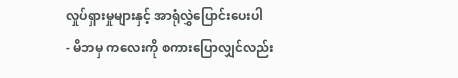လှုပ်ရှားမှုများနှင့် အာရုံလွှဲပြောင်းပေးပါ
- မိဘမှ ကလေးကို စကားပြောလျှင်လည်း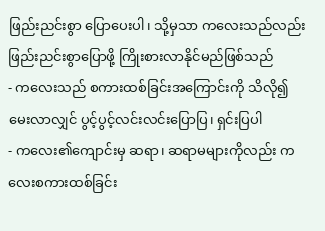ဖြည်းညင်းစွာ ပြောပေးပါ၊ သို့မှသာ ကလေးသည်လည်း ဖြည်းညင်းစွာပြောဖို့ ကြိုးစားလာနိုင်မည်ဖြစ်သည်
- ကလေးသည် စကားထစ်ခြင်းအကြောင်းကို သိလို၍ မေးလာလျှင် ပွင့်ပွင့်လင်းလင်းပြောပြ၊ ရှင်းပြပါ
- ကလေး၏ကျောင်းမှ ဆရာ၊ ဆရာမများကိုလည်း ကလေးစကားထစ်ခြင်း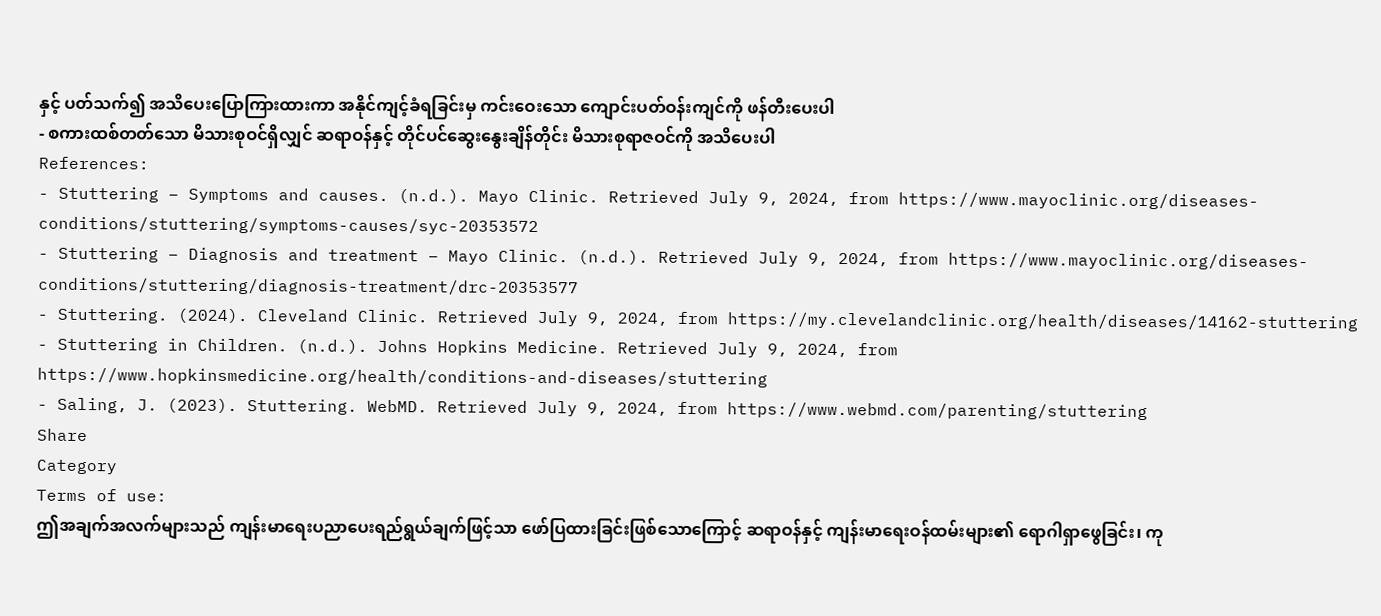နှင့် ပတ်သက်၍ အသိပေးပြောကြားထားကာ အနိုင်ကျင့်ခံရခြင်းမှ ကင်းဝေးသော ကျောင်းပတ်ဝန်းကျင်ကို ဖန်တီးပေးပါ
- စကားထစ်တတ်သော မိသားစုဝင်ရှိလျှင် ဆရာဝန်နှင့် တိုင်ပင်ဆွေးနွေးချိန်တိုင်း မိသားစုရာဇဝင်ကို အသိပေးပါ
References:
- Stuttering – Symptoms and causes. (n.d.). Mayo Clinic. Retrieved July 9, 2024, from https://www.mayoclinic.org/diseases-conditions/stuttering/symptoms-causes/syc-20353572
- Stuttering – Diagnosis and treatment – Mayo Clinic. (n.d.). Retrieved July 9, 2024, from https://www.mayoclinic.org/diseases-conditions/stuttering/diagnosis-treatment/drc-20353577
- Stuttering. (2024). Cleveland Clinic. Retrieved July 9, 2024, from https://my.clevelandclinic.org/health/diseases/14162-stuttering
- Stuttering in Children. (n.d.). Johns Hopkins Medicine. Retrieved July 9, 2024, from https://www.hopkinsmedicine.org/health/conditions-and-diseases/stuttering
- Saling, J. (2023). Stuttering. WebMD. Retrieved July 9, 2024, from https://www.webmd.com/parenting/stuttering
Share
Category
Terms of use:
ဤအချက်အလက်များသည် ကျန်းမာရေးပညာပေးရည်ရွယ်ချက်ဖြင့်သာ ဖော်ပြထားခြင်းဖြစ်သောကြောင့် ဆရာဝန်နှင့် ကျန်းမာရေးဝန်ထမ်းများ၏ ရောဂါရှာဖွေခြင်း၊ ကု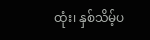ထုံး၊ နှစ်သိမ့်ပ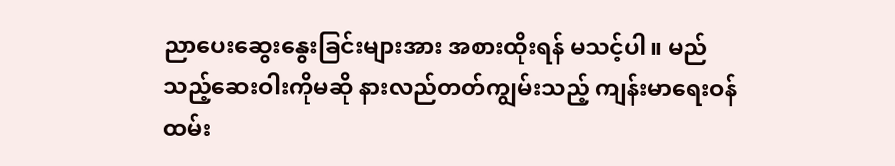ညာပေးဆွေးနွေးခြင်းများအား အစားထိုးရန် မသင့်ပါ။ မည်သည့်ဆေးဝါးကိုမဆို နားလည်တတ်ကျွမ်းသည့် ကျန်းမာရေးဝန်ထမ်း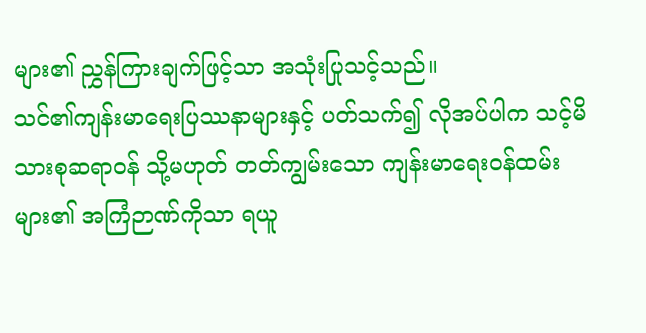များ၏ ညွှန်ကြားချက်ဖြင့်သာ အသုံးပြုသင့်သည်။
သင်၏ကျန်းမာရေးပြဿနာများနှင့် ပတ်သက်၍ လိုအပ်ပါက သင့်မိသားစုဆရာဝန် သို့မဟုတ် တတ်ကျွမ်းသော ကျန်းမာရေးဝန်ထမ်းများ၏ အကြံဉာဏ်ကိုသာ ရယူ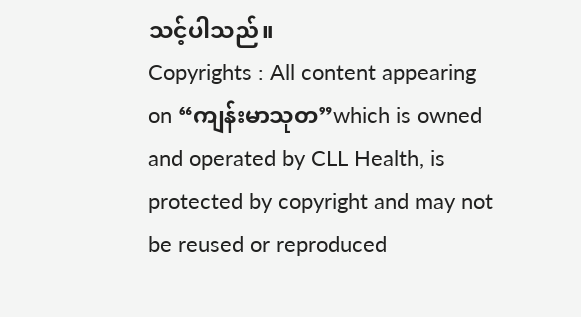သင့်ပါသည်။
Copyrights : All content appearing on “ကျန်းမာသုတ”which is owned and operated by CLL Health, is protected by copyright and may not be reused or reproduced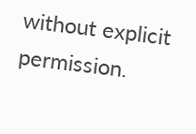without explicit permission.